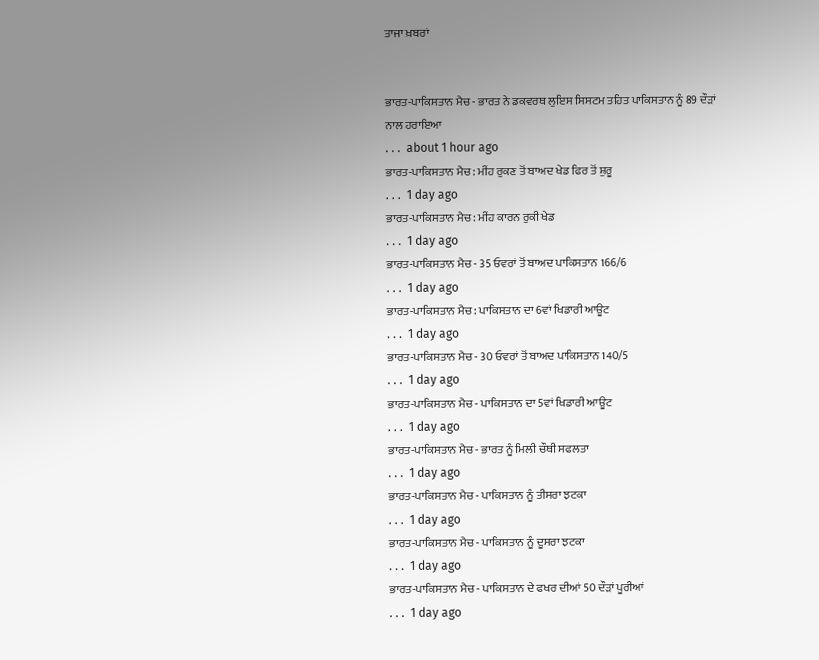ਤਾਜਾ ਖ਼ਬਰਾਂ


ਭਾਰਤ-ਪਾਕਿਸਤਾਨ ਮੈਚ - ਭਾਰਤ ਨੇ ਡਕਵਰਥ ਲੁਇਸ ਸਿਸਟਮ ਤਹਿਤ ਪਾਕਿਸਤਾਨ ਨੂੰ 89 ਦੌੜਾਂ ਨਾਲ ਹਰਾਇਆ
. . .  about 1 hour ago
ਭਾਰਤ-ਪਾਕਿਸਤਾਨ ਮੈਚ : ਮੀਂਹ ਰੁਕਣ ਤੋਂ ਬਾਅਦ ਖੇਡ ਫਿਰ ਤੋਂ ਸ਼ੁਰੂ
. . .  1 day ago
ਭਾਰਤ-ਪਾਕਿਸਤਾਨ ਮੈਚ : ਮੀਂਹ ਕਾਰਨ ਰੁਕੀ ਖੇਡ
. . .  1 day ago
ਭਾਰਤ-ਪਾਕਿਸਤਾਨ ਮੈਚ - 35 ਓਵਰਾਂ ਤੋਂ ਬਾਅਦ ਪਾਕਿਸਤਾਨ 166/6
. . .  1 day ago
ਭਾਰਤ-ਪਾਕਿਸਤਾਨ ਮੈਚ : ਪਾਕਿਸਤਾਨ ਦਾ 6ਵਾਂ ਖਿਡਾਰੀ ਆਊਟ
. . .  1 day ago
ਭਾਰਤ-ਪਾਕਿਸਤਾਨ ਮੈਚ - 30 ਓਵਰਾਂ ਤੋਂ ਬਾਅਦ ਪਾਕਿਸਤਾਨ 140/5
. . .  1 day ago
ਭਾਰਤ-ਪਾਕਿਸਤਾਨ ਮੈਚ - ਪਾਕਿਸਤਾਨ ਦਾ 5ਵਾਂ ਖਿਡਾਰੀ ਆਊਟ
. . .  1 day ago
ਭਾਰਤ-ਪਾਕਿਸਤਾਨ ਮੈਚ - ਭਾਰਤ ਨੂੰ ਮਿਲੀ ਚੌਥੀ ਸਫਲਤਾ
. . .  1 day ago
ਭਾਰਤ-ਪਾਕਿਸਤਾਨ ਮੈਚ - ਪਾਕਿਸਤਾਨ ਨੂੰ ਤੀਸਰਾ ਝਟਕਾ
. . .  1 day ago
ਭਾਰਤ-ਪਾਕਿਸਤਾਨ ਮੈਚ - ਪਾਕਿਸਤਾਨ ਨੂੰ ਦੂਸਰਾ ਝਟਕਾ
. . .  1 day ago
ਭਾਰਤ-ਪਾਕਿਸਤਾਨ ਮੈਚ - ਪਾਕਿਸਤਾਨ ਦੇ ਫਖਰ ਦੀਆਂ 50 ਦੌੜਾਂ ਪੂਰੀਆਂ
. . .  1 day ago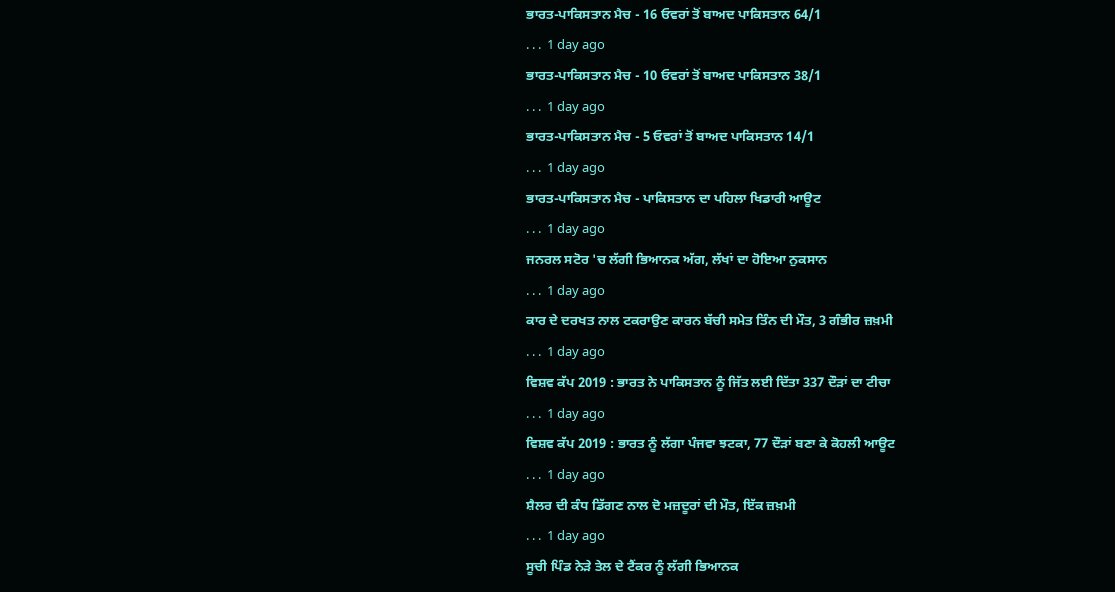ਭਾਰਤ-ਪਾਕਿਸਤਾਨ ਮੈਚ - 16 ਓਵਰਾਂ ਤੋਂ ਬਾਅਦ ਪਾਕਿਸਤਾਨ 64/1
. . .  1 day ago
ਭਾਰਤ-ਪਾਕਿਸਤਾਨ ਮੈਚ - 10 ਓਵਰਾਂ ਤੋਂ ਬਾਅਦ ਪਾਕਿਸਤਾਨ 38/1
. . .  1 day ago
ਭਾਰਤ-ਪਾਕਿਸਤਾਨ ਮੈਚ - 5 ਓਵਰਾਂ ਤੋਂ ਬਾਅਦ ਪਾਕਿਸਤਾਨ 14/1
. . .  1 day ago
ਭਾਰਤ-ਪਾਕਿਸਤਾਨ ਮੈਚ - ਪਾਕਿਸਤਾਨ ਦਾ ਪਹਿਲਾ ਖਿਡਾਰੀ ਆਊਟ
. . .  1 day ago
ਜਨਰਲ ਸਟੋਰ 'ਚ ਲੱਗੀ ਭਿਆਨਕ ਅੱਗ, ਲੱਖਾਂ ਦਾ ਹੋਇਆ ਨੁਕਸਾਨ
. . .  1 day ago
ਕਾਰ ਦੇ ਦਰਖਤ ਨਾਲ ਟਕਰਾਉਣ ਕਾਰਨ ਬੱਚੀ ਸਮੇਤ ਤਿੰਨ ਦੀ ਮੌਤ, 3 ਗੰਭੀਰ ਜ਼ਖ਼ਮੀ
. . .  1 day ago
ਵਿਸ਼ਵ ਕੱਪ 2019 : ਭਾਰਤ ਨੇ ਪਾਕਿਸਤਾਨ ਨੂੰ ਜਿੱਤ ਲਈ ਦਿੱਤਾ 337 ਦੌੜਾਂ ਦਾ ਟੀਚਾ
. . .  1 day ago
ਵਿਸ਼ਵ ਕੱਪ 2019 : ਭਾਰਤ ਨੂੰ ਲੱਗਾ ਪੰਜਵਾ ਝਟਕਾ, 77 ਦੌੜਾਂ ਬਣਾ ਕੇ ਕੋਹਲੀ ਆਊਟ
. . .  1 day ago
ਸ਼ੈਲਰ ਦੀ ਕੰਧ ਡਿੱਗਣ ਨਾਲ ਦੋ ਮਜ਼ਦੂਰਾਂ ਦੀ ਮੌਤ, ਇੱਕ ਜ਼ਖ਼ਮੀ
. . .  1 day ago
ਸੂਚੀ ਪਿੰਡ ਨੇੜੇ ਤੇਲ ਦੇ ਟੈਂਕਰ ਨੂੰ ਲੱਗੀ ਭਿਆਨਕ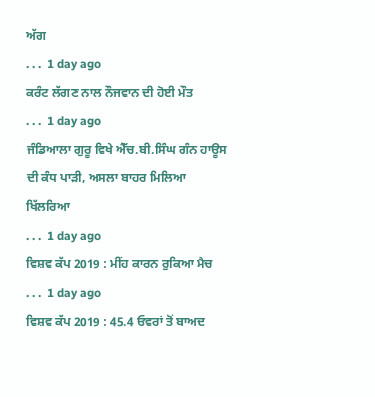ਅੱਗ
. . .  1 day ago
ਕਰੰਟ ਲੱਗਣ ਨਾਲ ਨੌਜਵਾਨ ਦੀ ਹੋਈ ਮੌਤ
. . .  1 day ago
ਜੰਡਿਆਲਾ ਗੁਰੂ ਵਿਖੇ ਐੱਚ.ਬੀ.ਸਿੰਘ ਗੰਨ ਹਾਊਸ ਦੀ ਕੰਧ ਪਾੜੀ, ਅਸਲਾ ਬਾਹਰ ਮਿਲਿਆ ਖਿੱਲਰਿਆ
. . .  1 day ago
ਵਿਸ਼ਵ ਕੱਪ 2019 : ਮੀਂਹ ਕਾਰਨ ਰੁਕਿਆ ਮੈਚ
. . .  1 day ago
ਵਿਸ਼ਵ ਕੱਪ 2019 : 45.4 ਓਵਰਾਂ ਤੋਂ ਬਾਅਦ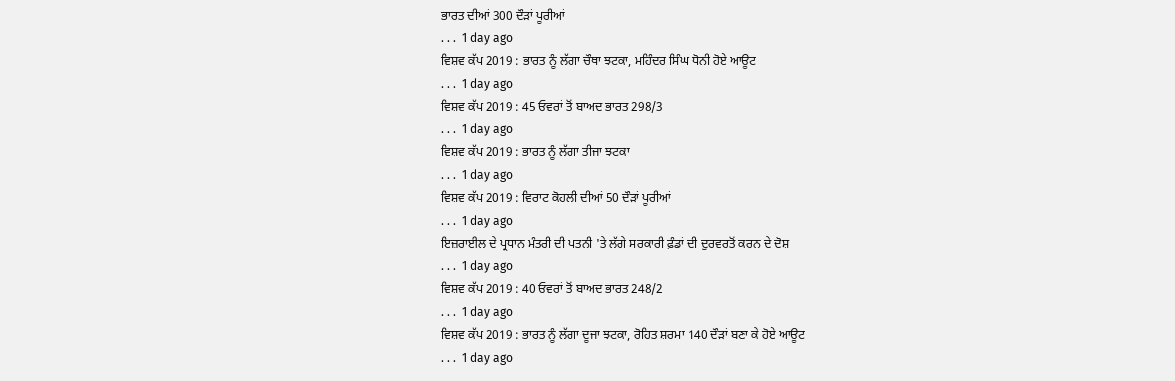ਭਾਰਤ ਦੀਆਂ 300 ਦੌੜਾਂ ਪੂਰੀਆਂ
. . .  1 day ago
ਵਿਸ਼ਵ ਕੱਪ 2019 : ਭਾਰਤ ਨੂੰ ਲੱਗਾ ਚੌਥਾ ਝਟਕਾ, ਮਹਿੰਦਰ ਸਿੰਘ ਧੋਨੀ ਹੋਏ ਆਊਟ
. . .  1 day ago
ਵਿਸ਼ਵ ਕੱਪ 2019 : 45 ਓਵਰਾਂ ਤੋਂ ਬਾਅਦ ਭਾਰਤ 298/3
. . .  1 day ago
ਵਿਸ਼ਵ ਕੱਪ 2019 : ਭਾਰਤ ਨੂੰ ਲੱਗਾ ਤੀਜਾ ਝਟਕਾ
. . .  1 day ago
ਵਿਸ਼ਵ ਕੱਪ 2019 : ਵਿਰਾਟ ਕੋਹਲੀ ਦੀਆਂ 50 ਦੌੜਾਂ ਪੂਰੀਆਂ
. . .  1 day ago
ਇਜ਼ਰਾਈਲ ਦੇ ਪ੍ਰਧਾਨ ਮੰਤਰੀ ਦੀ ਪਤਨੀ 'ਤੇ ਲੱਗੇ ਸਰਕਾਰੀ ਫ਼ੰਡਾਂ ਦੀ ਦੁਰਵਰਤੋਂ ਕਰਨ ਦੇ ਦੋਸ਼
. . .  1 day ago
ਵਿਸ਼ਵ ਕੱਪ 2019 : 40 ਓਵਰਾਂ ਤੋਂ ਬਾਅਦ ਭਾਰਤ 248/2
. . .  1 day ago
ਵਿਸ਼ਵ ਕੱਪ 2019 : ਭਾਰਤ ਨੂੰ ਲੱਗਾ ਦੂਜਾ ਝਟਕਾ, ਰੋਹਿਤ ਸ਼ਰਮਾ 140 ਦੌੜਾਂ ਬਣਾ ਕੇ ਹੋਏ ਆਊਟ
. . .  1 day ago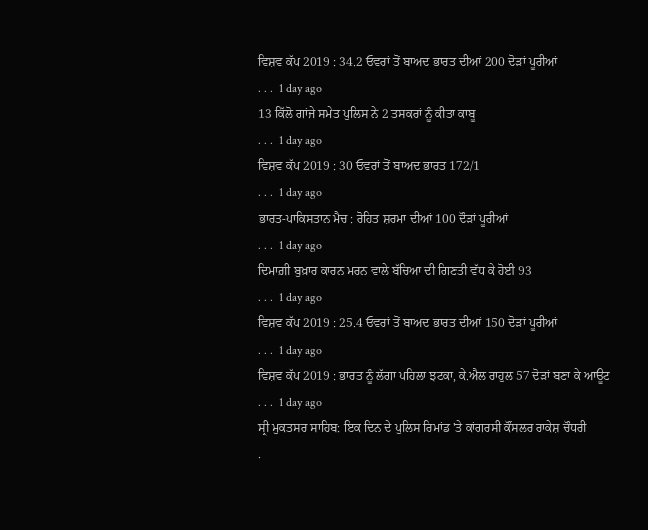ਵਿਸ਼ਵ ਕੱਪ 2019 : 34.2 ਓਵਰਾਂ ਤੋਂ ਬਾਅਦ ਭਾਰਤ ਦੀਆਂ 200 ਦੋੜਾਂ ਪੂਰੀਆਂ
. . .  1 day ago
13 ਕਿੱਲੋ ਗਾਂਜੇ ਸਮੇਤ ਪੁਲਿਸ ਨੇ 2 ਤਸਕਰਾਂ ਨੂੰ ਕੀਤਾ ਕਾਬੂ
. . .  1 day ago
ਵਿਸ਼ਵ ਕੱਪ 2019 : 30 ਓਵਰਾਂ ਤੋਂ ਬਾਅਦ ਭਾਰਤ 172/1
. . .  1 day ago
ਭਾਰਤ-ਪਾਕਿਸਤਾਨ ਮੈਚ : ਰੋਹਿਤ ਸ਼ਰਮਾ ਦੀਆਂ 100 ਦੌੜਾਂ ਪੂਰੀਆਂ
. . .  1 day ago
ਦਿਮਾਗ਼ੀ ਬੁਖ਼ਾਰ ਕਾਰਨ ਮਰਨ ਵਾਲੇ ਬੱਚਿਆ ਦੀ ਗਿਣਤੀ ਵੱਧ ਕੇ ਹੋਈ 93
. . .  1 day ago
ਵਿਸ਼ਵ ਕੱਪ 2019 : 25.4 ਓਵਰਾਂ ਤੋਂ ਬਾਅਦ ਭਾਰਤ ਦੀਆਂ 150 ਦੋੜਾਂ ਪੂਰੀਆਂ
. . .  1 day ago
ਵਿਸ਼ਵ ਕੱਪ 2019 : ਭਾਰਤ ਨੂੰ ਲੱਗਾ ਪਹਿਲਾ ਝਟਕਾ, ਕੇ.ਐਲ ਰਾਹੁਲ 57 ਦੋੜਾਂ ਬਣਾ ਕੇ ਆਊਟ
. . .  1 day ago
ਸ੍ਰੀ ਮੁਕਤਸਰ ਸਾਹਿਬ: ਇਕ ਦਿਨ ਦੇ ਪੁਲਿਸ ਰਿਮਾਂਡ 'ਤੇ ਕਾਂਗਰਸੀ ਕੌਂਸਲਰ ਰਾਕੇਸ਼ ਚੌਧਰੀ
.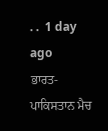. .  1 day ago
ਭਾਰਤ-ਪਾਕਿਸਤਾਨ ਮੈਚ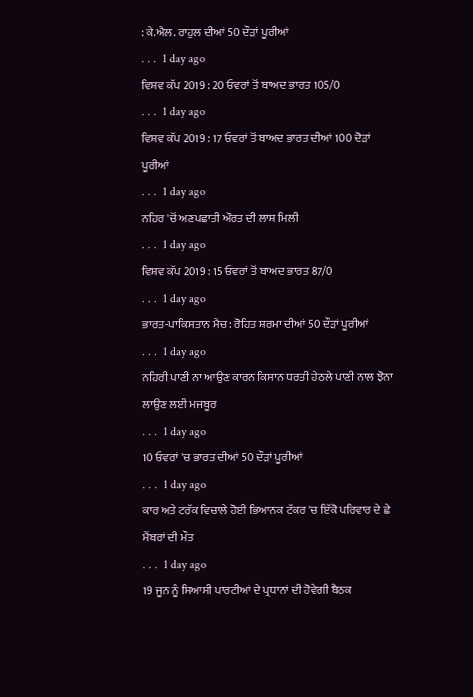: ਕੇ.ਐਲ. ਰਾਹੁਲ ਦੀਆਂ 50 ਦੌੜਾਂ ਪੂਰੀਆਂ
. . .  1 day ago
ਵਿਸ਼ਵ ਕੱਪ 2019 : 20 ਓਵਰਾਂ ਤੋਂ ਬਾਅਦ ਭਾਰਤ 105/0
. . .  1 day ago
ਵਿਸ਼ਵ ਕੱਪ 2019 : 17 ਓਵਰਾਂ ਤੋਂ ਬਾਅਦ ਭਾਰਤ ਦੀਆਂ 100 ਦੋੜਾਂ ਪੂਰੀਆਂ
. . .  1 day ago
ਨਹਿਰ 'ਚੋਂ ਅਣਪਛਾਤੀ ਔਰਤ ਦੀ ਲਾਸ਼ ਮਿਲੀ
. . .  1 day ago
ਵਿਸ਼ਵ ਕੱਪ 2019 : 15 ਓਵਰਾਂ ਤੋਂ ਬਾਅਦ ਭਾਰਤ 87/0
. . .  1 day ago
ਭਾਰਤ-ਪਾਕਿਸਤਾਨ ਮੈਚ : ਰੋਹਿਤ ਸ਼ਰਮਾ ਦੀਆਂ 50 ਦੌੜਾਂ ਪੂਰੀਆਂ
. . .  1 day ago
ਨਹਿਰੀ ਪਾਣੀ ਨਾ ਆਉਣ ਕਾਰਨ ਕਿਸਾਨ ਧਰਤੀ ਹੇਠਲੇ ਪਾਣੀ ਨਾਲ ਝੋਨਾ ਲਾਉਣ ਲਈ ਮਜਬੂਰ
. . .  1 day ago
10 ਓਵਰਾਂ 'ਚ ਭਾਰਤ ਦੀਆਂ 50 ਦੌੜਾਂ ਪੂਰੀਆਂ
. . .  1 day ago
ਕਾਰ ਅਤੇ ਟਰੱਕ ਵਿਚਾਲੇ ਹੋਈ ਭਿਆਨਕ ਟੱਕਰ 'ਚ ਇੱਕੋ ਪਰਿਵਾਰ ਦੇ ਛੇ ਮੈਂਬਰਾਂ ਦੀ ਮੌਤ
. . .  1 day ago
19 ਜੂਨ ਨੂੰ ਸਿਆਸੀ ਪਾਰਟੀਆਂ ਦੇ ਪ੍ਰਧਾਨਾਂ ਦੀ ਹੋਵੇਗੀ ਬੈਠਕ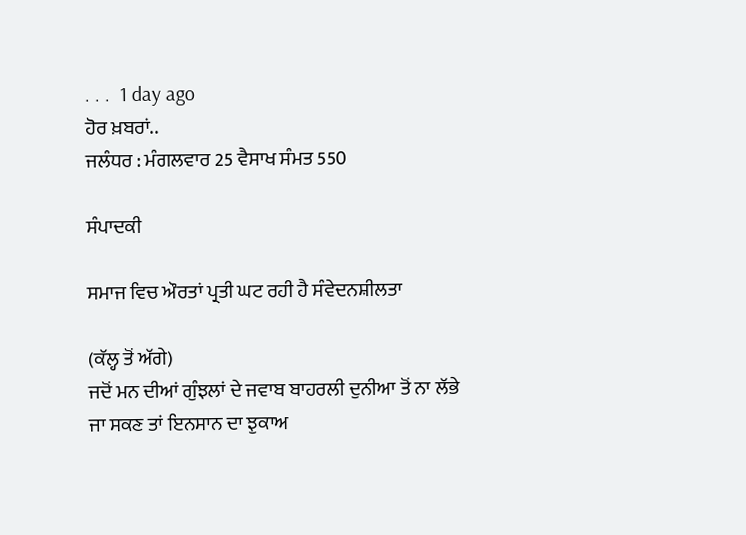. . .  1 day ago
ਹੋਰ ਖ਼ਬਰਾਂ..
ਜਲੰਧਰ : ਮੰਗਲਵਾਰ 25 ਵੈਸਾਖ ਸੰਮਤ 550

ਸੰਪਾਦਕੀ

ਸਮਾਜ ਵਿਚ ਔਰਤਾਂ ਪ੍ਰਤੀ ਘਟ ਰਹੀ ਹੈ ਸੰਵੇਦਨਸ਼ੀਲਤਾ

(ਕੱਲ੍ਹ ਤੋਂ ਅੱਗੇ)
ਜਦੋਂ ਮਨ ਦੀਆਂ ਗੁੰਝਲਾਂ ਦੇ ਜਵਾਬ ਬਾਹਰਲੀ ਦੁਨੀਆ ਤੋਂ ਨਾ ਲੱਭੇ ਜਾ ਸਕਣ ਤਾਂ ਇਨਸਾਨ ਦਾ ਝੁਕਾਅ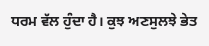ਧਰਮ ਵੱਲ ਹੁੰਦਾ ਹੈ। ਕੁਝ ਅਣਸੁਲਝੇ ਭੇਤ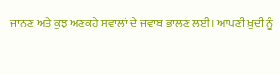ਜਾਨਣ ਅਤੇ ਕੁਝ ਅਣਕਹੇ ਸਵਾਲਾਂ ਦੇ ਜਵਾਬ ਭਾਲਣ ਲਈ। ਆਪਣੀ ਖ਼ੁਦੀ ਨੂੰ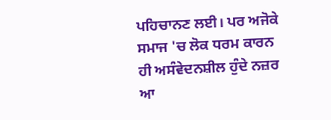ਪਹਿਚਾਨਣ ਲਈ। ਪਰ ਅਜੋਕੇ ਸਮਾਜ 'ਚ ਲੋਕ ਧਰਮ ਕਾਰਨ ਹੀ ਅਸੰਵੇਦਨਸ਼ੀਲ ਹੁੰਦੇ ਨਜ਼ਰ ਆ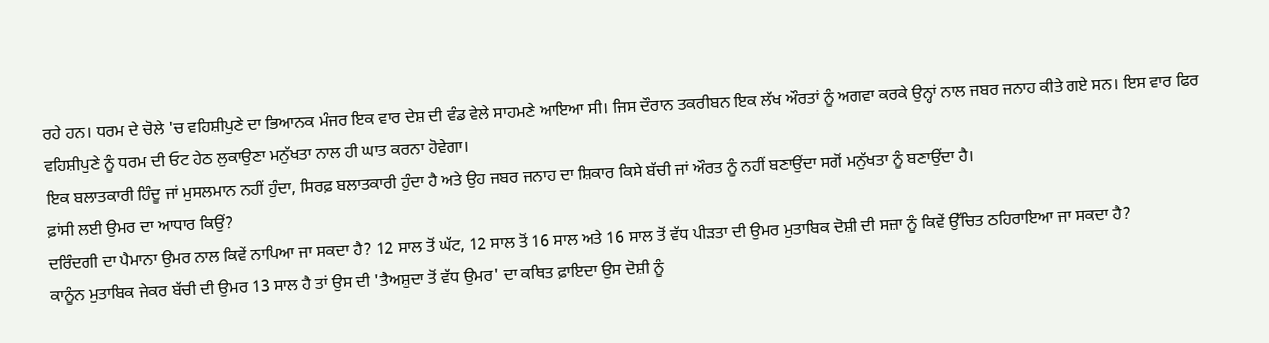ਰਹੇ ਹਨ। ਧਰਮ ਦੇ ਚੋਲੇ 'ਚ ਵਹਿਸ਼ੀਪੁਣੇ ਦਾ ਭਿਆਨਕ ਮੰਜਰ ਇਕ ਵਾਰ ਦੇਸ਼ ਦੀ ਵੰਡ ਵੇਲੇ ਸਾਹਮਣੇ ਆਇਆ ਸੀ। ਜਿਸ ਦੌਰਾਨ ਤਕਰੀਬਨ ਇਕ ਲੱਖ ਔਰਤਾਂ ਨੂੰ ਅਗਵਾ ਕਰਕੇ ਉਨ੍ਹਾਂ ਨਾਲ ਜਬਰ ਜਨਾਹ ਕੀਤੇ ਗਏ ਸਨ। ਇਸ ਵਾਰ ਫਿਰ ਵਹਿਸ਼ੀਪੁਣੇ ਨੂੰ ਧਰਮ ਦੀ ਓਟ ਹੇਠ ਲੁਕਾਉਣਾ ਮਨੁੱਖਤਾ ਨਾਲ ਹੀ ਘਾਤ ਕਰਨਾ ਹੋਵੇਗਾ।
ਇਕ ਬਲਾਤਕਾਰੀ ਹਿੰਦੂ ਜਾਂ ਮੁਸਲਮਾਨ ਨਹੀਂ ਹੁੰਦਾ, ਸਿਰਫ਼ ਬਲਾਤਕਾਰੀ ਹੁੰਦਾ ਹੈ ਅਤੇ ਉਹ ਜਬਰ ਜਨਾਹ ਦਾ ਸ਼ਿਕਾਰ ਕਿਸੇ ਬੱਚੀ ਜਾਂ ਔਰਤ ਨੂੰ ਨਹੀਂ ਬਣਾਉਂਦਾ ਸਗੋਂ ਮਨੁੱਖਤਾ ਨੂੰ ਬਣਾਉਂਦਾ ਹੈ।
ਫ਼ਾਂਸੀ ਲਈ ਉਮਰ ਦਾ ਆਧਾਰ ਕਿਉਂ?
ਦਰਿੰਦਗੀ ਦਾ ਪੈਮਾਨਾ ਉਮਰ ਨਾਲ ਕਿਵੇਂ ਨਾਪਿਆ ਜਾ ਸਕਦਾ ਹੈ? 12 ਸਾਲ ਤੋਂ ਘੱਟ, 12 ਸਾਲ ਤੋਂ 16 ਸਾਲ ਅਤੇ 16 ਸਾਲ ਤੋਂ ਵੱਧ ਪੀੜਤਾ ਦੀ ਉਮਰ ਮੁਤਾਬਿਕ ਦੋਸ਼ੀ ਦੀ ਸਜ਼ਾ ਨੂੰ ਕਿਵੇਂ ਉੱਚਿਤ ਠਹਿਰਾਇਆ ਜਾ ਸਕਦਾ ਹੈ?
ਕਾਨੂੰਨ ਮੁਤਾਬਿਕ ਜੇਕਰ ਬੱਚੀ ਦੀ ਉਮਰ 13 ਸਾਲ ਹੈ ਤਾਂ ਉਸ ਦੀ 'ਤੈਅਸ਼ੁਦਾ ਤੋਂ ਵੱਧ ਉਮਰ' ਦਾ ਕਥਿਤ ਫ਼ਾਇਦਾ ਉਸ ਦੋਸ਼ੀ ਨੂੰ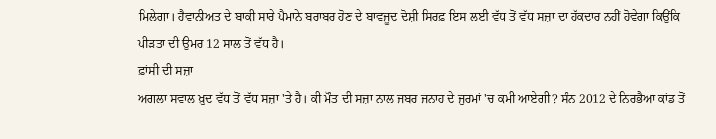ਮਿਲੇਗਾ। ਹੈਵਾਨੀਅਤ ਦੇ ਬਾਕੀ ਸਾਰੇ ਪੈਮਾਨੇ ਬਰਾਬਰ ਹੋਣ ਦੇ ਬਾਵਜੂਦ ਦੋਸ਼ੀ ਸਿਰਫ਼ ਇਸ ਲਈ ਵੱਧ ਤੋਂ ਵੱਧ ਸਜ਼ਾ ਦਾ ਹੱਕਦਾਰ ਨਹੀਂ ਹੋਵੇਗਾ ਕਿਉਂਕਿ ਪੀੜਤਾ ਦੀ ਉਮਰ 12 ਸਾਲ ਤੋਂ ਵੱਧ ਹੈ।
ਫ਼ਾਂਸੀ ਦੀ ਸਜ਼ਾ
ਅਗਲਾ ਸਵਾਲ ਖ਼ੁਦ ਵੱਧ ਤੋਂ ਵੱਧ ਸਜ਼ਾ 'ਤੇ ਹੈ। ਕੀ ਮੌਤ ਦੀ ਸਜ਼ਾ ਨਾਲ ਜਬਰ ਜਨਾਹ ਦੇ ਜੁਰਮਾਂ 'ਚ ਕਮੀ ਆਏਗੀ? ਸੰਨ 2012 ਦੇ ਨਿਰਭੈਆ ਕਾਂਡ ਤੋਂ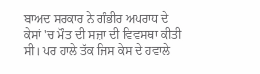ਬਾਅਦ ਸਰਕਾਰ ਨੇ ਗੰਭੀਰ ਅਪਰਾਧ ਦੇ ਕੇਸਾਂ 'ਚ ਮੌਤ ਦੀ ਸਜ਼ਾ ਦੀ ਵਿਵਸਥਾ ਕੀਤੀ ਸੀ। ਪਰ ਹਾਲੇ ਤੱਕ ਜਿਸ ਕੇਸ ਦੇ ਹਵਾਲੇ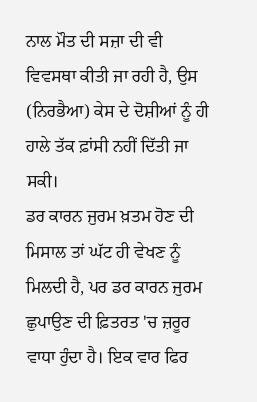ਨਾਲ ਮੌਤ ਦੀ ਸਜ਼ਾ ਦੀ ਵੀ ਵਿਵਸਥਾ ਕੀਤੀ ਜਾ ਰਹੀ ਹੈ, ਉਸ (ਨਿਰਭੈਆ) ਕੇਸ ਦੇ ਦੋਸ਼ੀਆਂ ਨੂੰ ਹੀ ਹਾਲੇ ਤੱਕ ਫ਼ਾਂਸੀ ਨਹੀਂ ਦਿੱਤੀ ਜਾ ਸਕੀ।
ਡਰ ਕਾਰਨ ਜੁਰਮ ਖ਼ਤਮ ਹੋਣ ਦੀ ਮਿਸਾਲ ਤਾਂ ਘੱਟ ਹੀ ਵੇਖਣ ਨੂੰ ਮਿਲਦੀ ਹੈ, ਪਰ ਡਰ ਕਾਰਨ ਜੁਰਮ ਛੁਪਾਉਣ ਦੀ ਫ਼ਿਤਰਤ 'ਚ ਜ਼ਰੂਰ ਵਾਧਾ ਹੁੰਦਾ ਹੈ। ਇਕ ਵਾਰ ਫਿਰ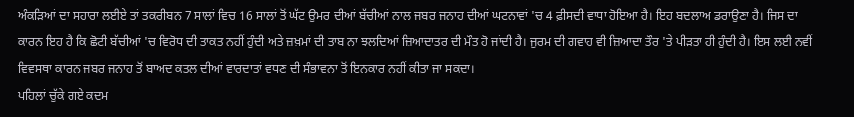ਅੰਕੜਿਆਂ ਦਾ ਸਹਾਰਾ ਲਈਏ ਤਾਂ ਤਕਰੀਬਨ 7 ਸਾਲਾਂ ਵਿਚ 16 ਸਾਲਾਂ ਤੋਂ ਘੱਟ ਉਮਰ ਦੀਆਂ ਬੱਚੀਆਂ ਨਾਲ ਜਬਰ ਜਨਾਹ ਦੀਆਂ ਘਟਨਾਵਾਂ 'ਚ 4 ਫ਼ੀਸਦੀ ਵਾਧਾ ਹੋਇਆ ਹੈ। ਇਹ ਬਦਲਾਅ ਡਰਾਉਣਾ ਹੈ। ਜਿਸ ਦਾ ਕਾਰਨ ਇਹ ਹੈ ਕਿ ਛੋਟੀ ਬੱਚੀਆਂ 'ਚ ਵਿਰੋਧ ਦੀ ਤਾਕਤ ਨਹੀਂ ਹੁੰਦੀ ਅਤੇ ਜ਼ਖ਼ਮਾਂ ਦੀ ਤਾਬ ਨਾ ਝਲਦਿਆਂ ਜ਼ਿਆਦਾਤਰ ਦੀ ਮੌਤ ਹੋ ਜਾਂਦੀ ਹੈ। ਜੁਰਮ ਦੀ ਗਵਾਹ ਵੀ ਜ਼ਿਆਦਾ ਤੌਰ 'ਤੇ ਪੀੜਤਾ ਹੀ ਹੁੰਦੀ ਹੈ। ਇਸ ਲਈ ਨਵੀਂ ਵਿਵਸਥਾ ਕਾਰਨ ਜਬਰ ਜਨਾਹ ਤੋਂ ਬਾਅਦ ਕਤਲ ਦੀਆਂ ਵਾਰਦਾਤਾਂ ਵਧਣ ਦੀ ਸੰਭਾਵਨਾ ਤੋਂ ਇਨਕਾਰ ਨਹੀਂ ਕੀਤਾ ਜਾ ਸਕਦਾ।
ਪਹਿਲਾਂ ਚੁੱਕੇ ਗਏ ਕਦਮ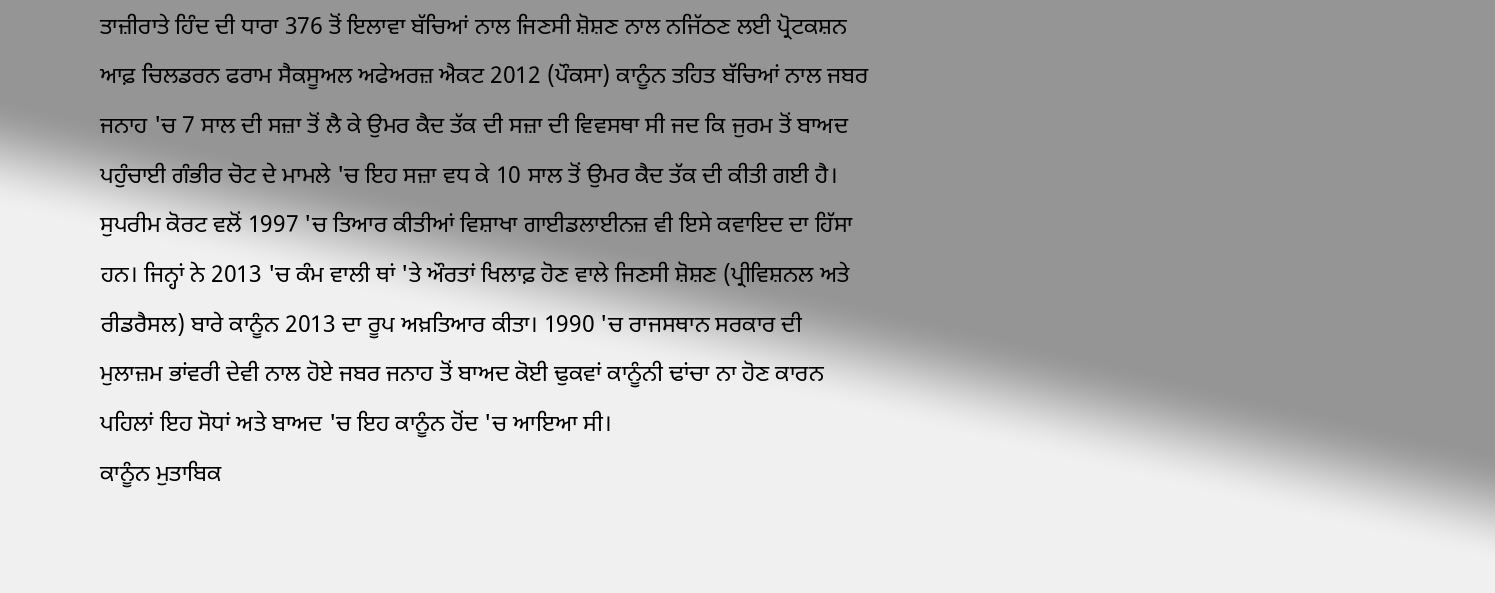ਤਾਜ਼ੀਰਾਤੇ ਹਿੰਦ ਦੀ ਧਾਰਾ 376 ਤੋਂ ਇਲਾਵਾ ਬੱਚਿਆਂ ਨਾਲ ਜਿਣਸੀ ਸ਼ੋਸ਼ਣ ਨਾਲ ਨਜਿੱਠਣ ਲਈ ਪ੍ਰੋਟਕਸ਼ਨ ਆਫ਼ ਚਿਲਡਰਨ ਫਰਾਮ ਸੈਕਸੂਅਲ ਅਫੇਅਰਜ਼ ਐਕਟ 2012 (ਪੌਕਸਾ) ਕਾਨੂੰਨ ਤਹਿਤ ਬੱਚਿਆਂ ਨਾਲ ਜਬਰ ਜਨਾਹ 'ਚ 7 ਸਾਲ ਦੀ ਸਜ਼ਾ ਤੋਂ ਲੈ ਕੇ ਉਮਰ ਕੈਦ ਤੱਕ ਦੀ ਸਜ਼ਾ ਦੀ ਵਿਵਸਥਾ ਸੀ ਜਦ ਕਿ ਜੁਰਮ ਤੋਂ ਬਾਅਦ ਪਹੁੰਚਾਈ ਗੰਭੀਰ ਚੋਟ ਦੇ ਮਾਮਲੇ 'ਚ ਇਹ ਸਜ਼ਾ ਵਧ ਕੇ 10 ਸਾਲ ਤੋਂ ਉਮਰ ਕੈਦ ਤੱਕ ਦੀ ਕੀਤੀ ਗਈ ਹੈ।
ਸੁਪਰੀਮ ਕੋਰਟ ਵਲੋਂ 1997 'ਚ ਤਿਆਰ ਕੀਤੀਆਂ ਵਿਸ਼ਾਖਾ ਗਾਈਡਲਾਈਨਜ਼ ਵੀ ਇਸੇ ਕਵਾਇਦ ਦਾ ਹਿੱਸਾ ਹਨ। ਜਿਨ੍ਹਾਂ ਨੇ 2013 'ਚ ਕੰਮ ਵਾਲੀ ਥਾਂ 'ਤੇ ਔਰਤਾਂ ਖਿਲਾਫ਼ ਹੋਣ ਵਾਲੇ ਜਿਣਸੀ ਸ਼ੋਸ਼ਣ (ਪ੍ਰੀਵਿਸ਼ਨਲ ਅਤੇ ਰੀਡਰੈਸਲ) ਬਾਰੇ ਕਾਨੂੰਨ 2013 ਦਾ ਰੂਪ ਅਖ਼ਤਿਆਰ ਕੀਤਾ। 1990 'ਚ ਰਾਜਸਥਾਨ ਸਰਕਾਰ ਦੀ ਮੁਲਾਜ਼ਮ ਭਾਂਵਰੀ ਦੇਵੀ ਨਾਲ ਹੋਏ ਜਬਰ ਜਨਾਹ ਤੋਂ ਬਾਅਦ ਕੋਈ ਢੁਕਵਾਂ ਕਾਨੂੰਨੀ ਢਾਂਚਾ ਨਾ ਹੋਣ ਕਾਰਨ ਪਹਿਲਾਂ ਇਹ ਸੋਧਾਂ ਅਤੇ ਬਾਅਦ 'ਚ ਇਹ ਕਾਨੂੰਨ ਹੋਂਦ 'ਚ ਆਇਆ ਸੀ।
ਕਾਨੂੰਨ ਮੁਤਾਬਿਕ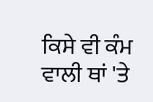ਕਿਸੇ ਵੀ ਕੰਮ ਵਾਲੀ ਥਾਂ 'ਤੇ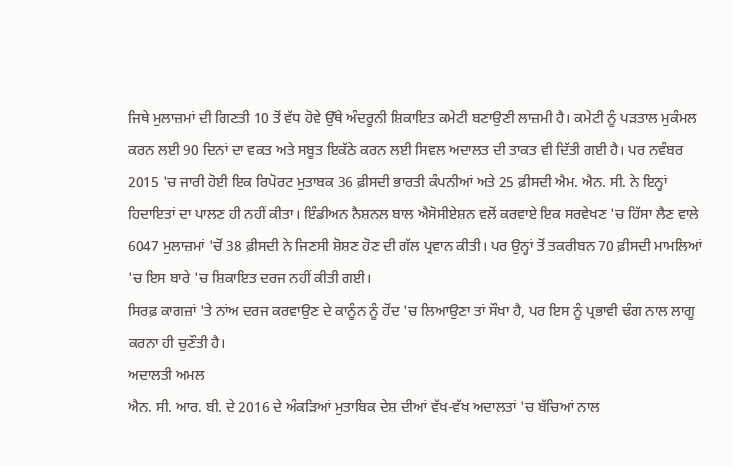ਜਿਥੇ ਮੁਲਾਜ਼ਮਾਂ ਦੀ ਗਿਣਤੀ 10 ਤੋਂ ਵੱਧ ਹੋਵੇ ਉੱਥੇ ਅੰਦਰੂਨੀ ਸ਼ਿਕਾਇਤ ਕਮੇਟੀ ਬਣਾਉਣੀ ਲਾਜ਼ਮੀ ਹੈ। ਕਮੇਟੀ ਨੂੰ ਪੜਤਾਲ ਮੁਕੰਮਲ ਕਰਨ ਲਈ 90 ਦਿਨਾਂ ਦਾ ਵਕਤ ਅਤੇ ਸਬੂਤ ਇਕੱਠੇ ਕਰਨ ਲਈ ਸਿਵਲ ਅਦਾਲਤ ਦੀ ਤਾਕਤ ਵੀ ਦਿੱਤੀ ਗਈ ਹੈ। ਪਰ ਨਵੰਬਰ 2015 'ਚ ਜਾਰੀ ਹੋਈ ਇਕ ਰਿਪੋਰਟ ਮੁਤਾਬਕ 36 ਫ਼ੀਸਦੀ ਭਾਰਤੀ ਕੰਪਨੀਆਂ ਅਤੇ 25 ਫ਼ੀਸਦੀ ਐਮ. ਐਨ. ਸੀ. ਨੇ ਇਨ੍ਹਾਂ ਹਿਦਾਇਤਾਂ ਦਾ ਪਾਲਣ ਹੀ ਨਹੀਂ ਕੀਤਾ। ਇੰਡੀਅਨ ਨੈਸ਼ਨਲ ਬਾਲ ਐਸੋਸੀਏਸ਼ਨ ਵਲੋਂ ਕਰਵਾਏ ਇਕ ਸਰਵੇਖਣ 'ਚ ਹਿੱਸਾ ਲੈਣ ਵਾਲੇ 6047 ਮੁਲਾਜ਼ਮਾਂ 'ਚੋਂ 38 ਫ਼ੀਸਦੀ ਨੇ ਜਿਣਸੀ ਸ਼ੋਸ਼ਣ ਹੋਣ ਦੀ ਗੱਲ ਪ੍ਰਵਾਨ ਕੀਤੀ। ਪਰ ਉਨ੍ਹਾਂ ਤੋਂ ਤਕਰੀਬਨ 70 ਫ਼ੀਸਦੀ ਮਾਮਲਿਆਂ 'ਚ ਇਸ ਬਾਰੇ 'ਚ ਸ਼ਿਕਾਇਤ ਦਰਜ ਨਹੀਂ ਕੀਤੀ ਗਈ।
ਸਿਰਫ਼ ਕਾਗਜ਼ਾਂ 'ਤੇ ਨਾਂਅ ਦਰਜ ਕਰਵਾਉਣ ਦੇ ਕਾਨੂੰਨ ਨੂੰ ਹੋਂਦ 'ਚ ਲਿਆਉਣਾ ਤਾਂ ਸੌਖਾ ਹੈ, ਪਰ ਇਸ ਨੂੰ ਪ੍ਰਭਾਵੀ ਢੰਗ ਨਾਲ ਲਾਗੂ ਕਰਨਾ ਹੀ ਚੁਣੌਤੀ ਹੈ।
ਅਦਾਲਤੀ ਅਮਲ
ਐਨ. ਸੀ. ਆਰ. ਬੀ. ਦੇ 2016 ਦੇ ਅੰਕੜਿਆਂ ਮੁਤਾਬਿਕ ਦੇਸ਼ ਦੀਆਂ ਵੱਖ-ਵੱਖ ਅਦਾਲਤਾਂ 'ਚ ਬੱਚਿਆਂ ਨਾਲ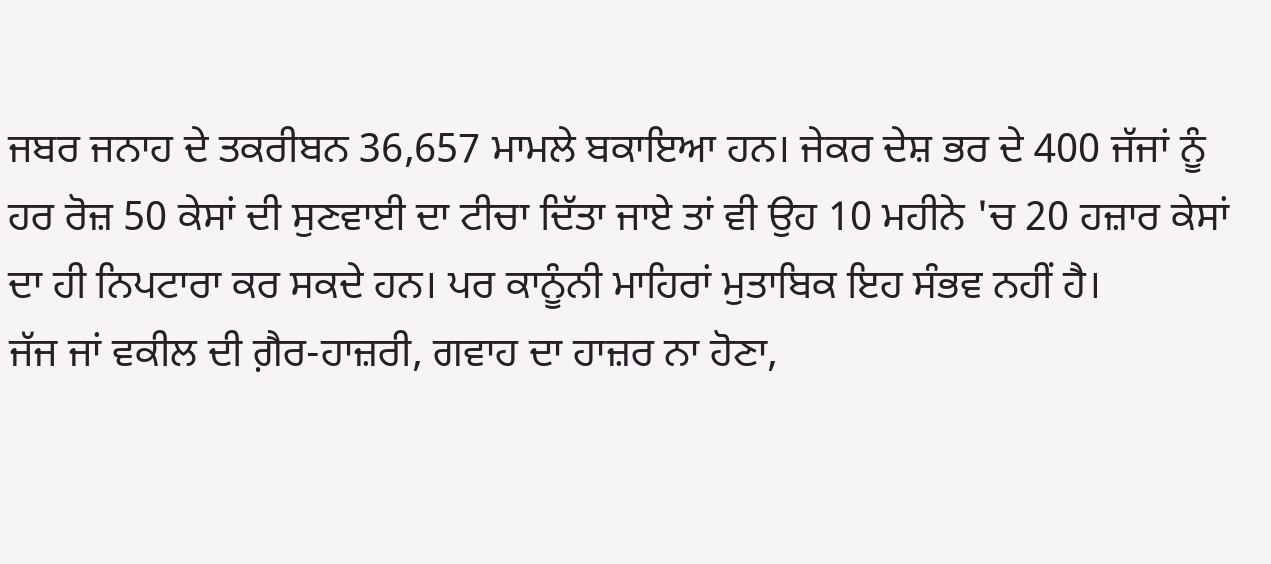ਜਬਰ ਜਨਾਹ ਦੇ ਤਕਰੀਬਨ 36,657 ਮਾਮਲੇ ਬਕਾਇਆ ਹਨ। ਜੇਕਰ ਦੇਸ਼ ਭਰ ਦੇ 400 ਜੱਜਾਂ ਨੂੰ ਹਰ ਰੋਜ਼ 50 ਕੇਸਾਂ ਦੀ ਸੁਣਵਾਈ ਦਾ ਟੀਚਾ ਦਿੱਤਾ ਜਾਏ ਤਾਂ ਵੀ ਉਹ 10 ਮਹੀਨੇ 'ਚ 20 ਹਜ਼ਾਰ ਕੇਸਾਂ ਦਾ ਹੀ ਨਿਪਟਾਰਾ ਕਰ ਸਕਦੇ ਹਨ। ਪਰ ਕਾਨੂੰਨੀ ਮਾਹਿਰਾਂ ਮੁਤਾਬਿਕ ਇਹ ਸੰਭਵ ਨਹੀਂ ਹੈ।
ਜੱਜ ਜਾਂ ਵਕੀਲ ਦੀ ਗ਼ੈਰ-ਹਾਜ਼ਰੀ, ਗਵਾਹ ਦਾ ਹਾਜ਼ਰ ਨਾ ਹੋਣਾ,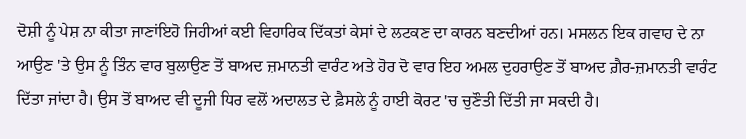ਦੋਸ਼ੀ ਨੂੰ ਪੇਸ਼ ਨਾ ਕੀਤਾ ਜਾਣਾਂਇਹੋ ਜਿਹੀਆਂ ਕਈ ਵਿਹਾਰਿਕ ਦਿੱਕਤਾਂ ਕੇਸਾਂ ਦੇ ਲਟਕਣ ਦਾ ਕਾਰਨ ਬਣਦੀਆਂ ਹਨ। ਮਸਲਨ ਇਕ ਗਵਾਹ ਦੇ ਨਾ ਆਉਣ 'ਤੇ ਉਸ ਨੂੰ ਤਿੰਨ ਵਾਰ ਬੁਲਾਉਣ ਤੋਂ ਬਾਅਦ ਜ਼ਮਾਨਤੀ ਵਾਰੰਟ ਅਤੇ ਹੋਰ ਦੋ ਵਾਰ ਇਹ ਅਮਲ ਦੁਹਰਾਉਣ ਤੋਂ ਬਾਅਦ ਗ਼ੈਰ-ਜ਼ਮਾਨਤੀ ਵਾਰੰਟ ਦਿੱਤਾ ਜਾਂਦਾ ਹੈ। ਉਸ ਤੋਂ ਬਾਅਦ ਵੀ ਦੂਜੀ ਧਿਰ ਵਲੋਂ ਅਦਾਲਤ ਦੇ ਫ਼ੈਸਲੇ ਨੂੰ ਹਾਈ ਕੋਰਟ 'ਚ ਚੁਣੌਤੀ ਦਿੱਤੀ ਜਾ ਸਕਦੀ ਹੈ।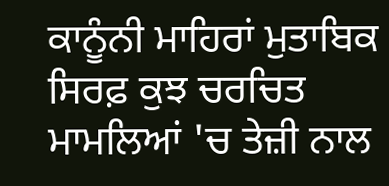ਕਾਨੂੰਨੀ ਮਾਹਿਰਾਂ ਮੁਤਾਬਿਕ ਸਿਰਫ਼ ਕੁਝ ਚਰਚਿਤ ਮਾਮਲਿਆਂ 'ਚ ਤੇਜ਼ੀ ਨਾਲ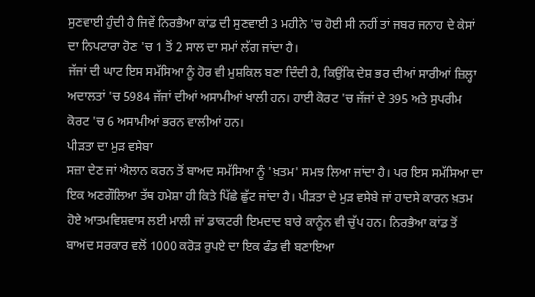ਸੁਣਵਾਈ ਹੁੰਦੀ ਹੈ ਜਿਵੇਂ ਨਿਰਭੈਆ ਕਾਂਡ ਦੀ ਸੁਣਵਾਈ 3 ਮਹੀਨੇ 'ਚ ਹੋਈ ਸੀ ਨਹੀਂ ਤਾਂ ਜਬਰ ਜਨਾਹ ਦੇ ਕੇਸਾਂ ਦਾ ਨਿਪਟਾਰਾ ਹੋਣ 'ਚ 1 ਤੋਂ 2 ਸਾਲ ਦਾ ਸਮਾਂ ਲੱਗ ਜਾਂਦਾ ਹੈ।
ਜੱਜਾਂ ਦੀ ਘਾਟ ਇਸ ਸਮੱਸਿਆ ਨੂੰ ਹੋਰ ਵੀ ਮੁਸ਼ਕਿਲ ਬਣਾ ਦਿੰਦੀ ਹੈ, ਕਿਉਂਕਿ ਦੇਸ਼ ਭਰ ਦੀਆਂ ਸਾਰੀਆਂ ਜ਼ਿਲ੍ਹਾ ਅਦਾਲਤਾਂ 'ਚ 5984 ਜੱਜਾਂ ਦੀਆਂ ਅਸਾਮੀਆਂ ਖਾਲੀ ਹਨ। ਹਾਈ ਕੋਰਟ 'ਚ ਜੱਜਾਂ ਦੇ 395 ਅਤੇ ਸੁਪਰੀਮ ਕੋਰਟ 'ਚ 6 ਅਸਾਮੀਆਂ ਭਰਨ ਵਾਲੀਆਂ ਹਨ।
ਪੀੜਤਾ ਦਾ ਮੁੜ ਵਸੇਬਾ
ਸਜ਼ਾ ਦੇਣ ਜਾਂ ਐਲਾਨ ਕਰਨ ਤੋਂ ਬਾਅਦ ਸਮੱਸਿਆ ਨੂੰ 'ਖ਼ਤਮ' ਸਮਝ ਲਿਆ ਜਾਂਦਾ ਹੈ। ਪਰ ਇਸ ਸਮੱਸਿਆ ਦਾ ਇਕ ਅਣਗੌਲਿਆ ਤੱਥ ਹਮੇਸ਼ਾ ਹੀ ਕਿਤੇ ਪਿੱਛੇ ਛੁੱਟ ਜਾਂਦਾ ਹੈ। ਪੀੜਤਾ ਦੇ ਮੁੜ ਵਸੇਬੇ ਜਾਂ ਹਾਦਸੇ ਕਾਰਨ ਖ਼ਤਮ ਹੋਏ ਆਤਮਵਿਸ਼ਵਾਸ ਲਈ ਮਾਲੀ ਜਾਂ ਡਾਕਟਰੀ ਇਮਦਾਦ ਬਾਰੇ ਕਾਨੂੰਨ ਵੀ ਚੁੱਪ ਹਨ। ਨਿਰਭੈਆ ਕਾਂਡ ਤੋਂ ਬਾਅਦ ਸਰਕਾਰ ਵਲੋਂ 1000 ਕਰੋੜ ਰੁਪਏ ਦਾ ਇਕ ਫੰਡ ਵੀ ਬਣਾਇਆ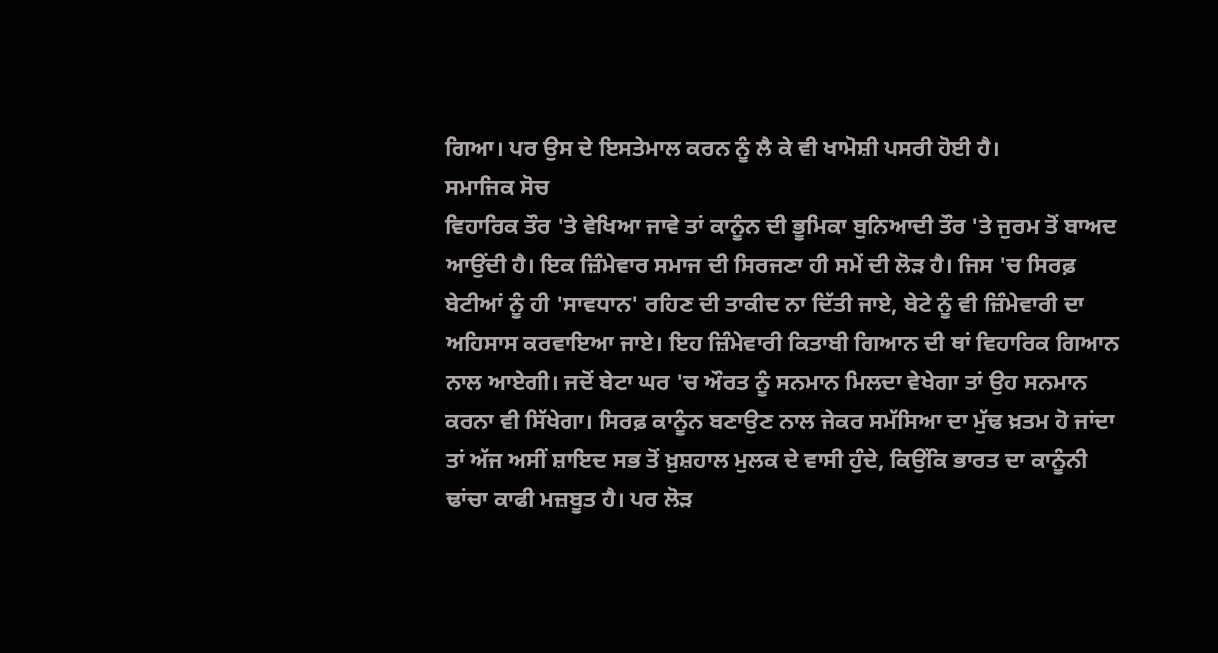ਗਿਆ। ਪਰ ਉਸ ਦੇ ਇਸਤੇਮਾਲ ਕਰਨ ਨੂੰ ਲੈ ਕੇ ਵੀ ਖਾਮੋਸ਼ੀ ਪਸਰੀ ਹੋਈ ਹੈ।
ਸਮਾਜਿਕ ਸੋਚ
ਵਿਹਾਰਿਕ ਤੌਰ 'ਤੇ ਵੇਖਿਆ ਜਾਵੇ ਤਾਂ ਕਾਨੂੰਨ ਦੀ ਭੂਮਿਕਾ ਬੁਨਿਆਦੀ ਤੌਰ 'ਤੇ ਜੁਰਮ ਤੋਂ ਬਾਅਦ ਆਉਂਦੀ ਹੈ। ਇਕ ਜ਼ਿੰਮੇਵਾਰ ਸਮਾਜ ਦੀ ਸਿਰਜਣਾ ਹੀ ਸਮੇਂ ਦੀ ਲੋੜ ਹੈ। ਜਿਸ 'ਚ ਸਿਰਫ਼ ਬੇਟੀਆਂ ਨੂੰ ਹੀ 'ਸਾਵਧਾਨ' ਰਹਿਣ ਦੀ ਤਾਕੀਦ ਨਾ ਦਿੱਤੀ ਜਾਏ, ਬੇਟੇ ਨੂੰ ਵੀ ਜ਼ਿੰਮੇਵਾਰੀ ਦਾ ਅਹਿਸਾਸ ਕਰਵਾਇਆ ਜਾਏ। ਇਹ ਜ਼ਿੰਮੇਵਾਰੀ ਕਿਤਾਬੀ ਗਿਆਨ ਦੀ ਥਾਂ ਵਿਹਾਰਿਕ ਗਿਆਨ ਨਾਲ ਆਏਗੀ। ਜਦੋਂ ਬੇਟਾ ਘਰ 'ਚ ਔਰਤ ਨੂੰ ਸਨਮਾਨ ਮਿਲਦਾ ਵੇਖੇਗਾ ਤਾਂ ਉਹ ਸਨਮਾਨ ਕਰਨਾ ਵੀ ਸਿੱਖੇਗਾ। ਸਿਰਫ਼ ਕਾਨੂੰਨ ਬਣਾਉਣ ਨਾਲ ਜੇਕਰ ਸਮੱਸਿਆ ਦਾ ਮੁੱਢ ਖ਼ਤਮ ਹੋ ਜਾਂਦਾ ਤਾਂ ਅੱਜ ਅਸੀਂ ਸ਼ਾਇਦ ਸਭ ਤੋਂ ਖ਼ੁਸ਼ਹਾਲ ਮੁਲਕ ਦੇ ਵਾਸੀ ਹੁੰਦੇ, ਕਿਉਂਕਿ ਭਾਰਤ ਦਾ ਕਾਨੂੰਨੀ ਢਾਂਚਾ ਕਾਫੀ ਮਜ਼ਬੂਤ ਹੈ। ਪਰ ਲੋੜ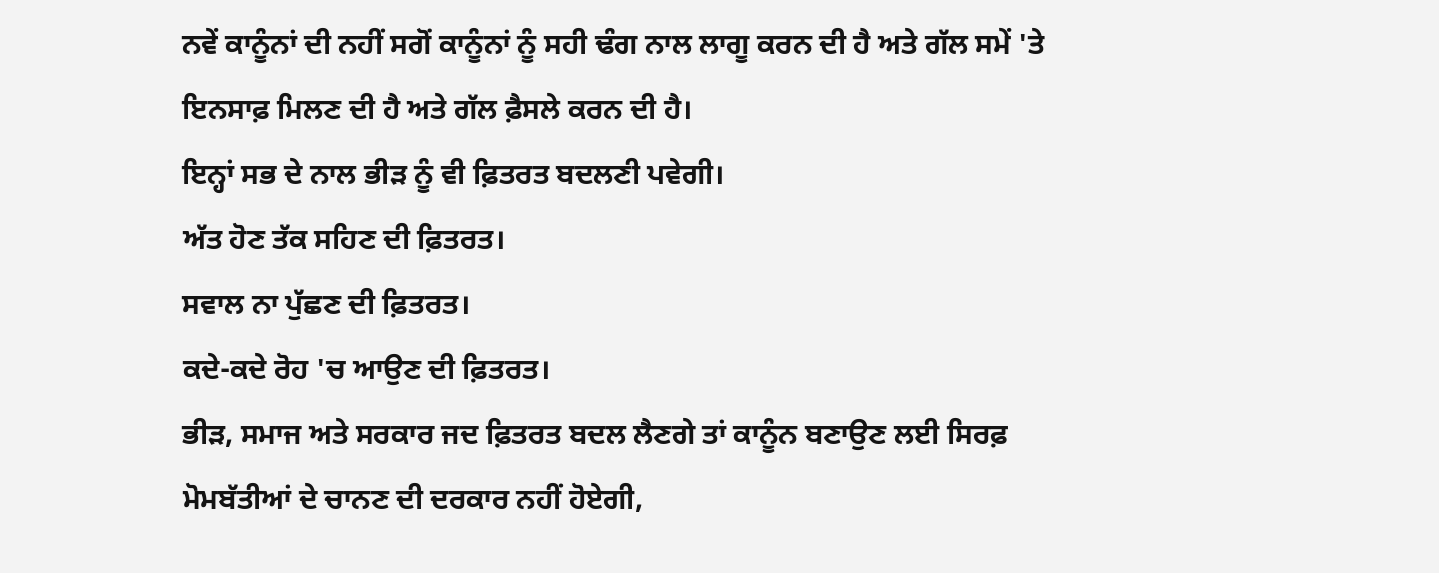ਨਵੇਂ ਕਾਨੂੰਨਾਂ ਦੀ ਨਹੀਂ ਸਗੋਂ ਕਾਨੂੰਨਾਂ ਨੂੰ ਸਹੀ ਢੰਗ ਨਾਲ ਲਾਗੂ ਕਰਨ ਦੀ ਹੈ ਅਤੇ ਗੱਲ ਸਮੇਂ 'ਤੇ ਇਨਸਾਫ਼ ਮਿਲਣ ਦੀ ਹੈ ਅਤੇ ਗੱਲ ਫ਼ੈਸਲੇ ਕਰਨ ਦੀ ਹੈ।
ਇਨ੍ਹਾਂ ਸਭ ਦੇ ਨਾਲ ਭੀੜ ਨੂੰ ਵੀ ਫ਼ਿਤਰਤ ਬਦਲਣੀ ਪਵੇਗੀ।
ਅੱਤ ਹੋਣ ਤੱਕ ਸਹਿਣ ਦੀ ਫ਼ਿਤਰਤ।
ਸਵਾਲ ਨਾ ਪੁੱਛਣ ਦੀ ਫ਼ਿਤਰਤ।
ਕਦੇ-ਕਦੇ ਰੋਹ 'ਚ ਆਉਣ ਦੀ ਫ਼ਿਤਰਤ।
ਭੀੜ, ਸਮਾਜ ਅਤੇ ਸਰਕਾਰ ਜਦ ਫ਼ਿਤਰਤ ਬਦਲ ਲੈਣਗੇ ਤਾਂ ਕਾਨੂੰਨ ਬਣਾਉਣ ਲਈ ਸਿਰਫ਼ ਮੋਮਬੱਤੀਆਂ ਦੇ ਚਾਨਣ ਦੀ ਦਰਕਾਰ ਨਹੀਂ ਹੋਏਗੀ,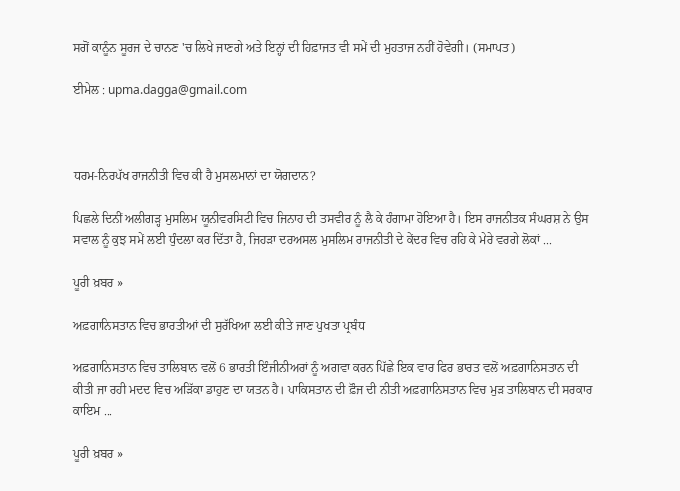ਸਗੋਂ ਕਾਨੂੰਨ ਸੂਰਜ ਦੇ ਚਾਨਣ 'ਚ ਲਿਖੇ ਜਾਣਗੇ ਅਤੇ ਇਨ੍ਹਾਂ ਦੀ ਹਿਫ਼ਾਜਤ ਵੀ ਸਮੇਂ ਦੀ ਮੁਹਤਾਜ ਨਹੀਂ ਹੋਵੇਗੀ। (ਸਮਾਪਤ)

ਈਮੇਲ : upma.dagga@gmail.com



ਧਰਮ-ਨਿਰਪੱਖ ਰਾਜਨੀਤੀ ਵਿਚ ਕੀ ਹੈ ਮੁਸਲਮਾਨਾਂ ਦਾ ਯੋਗਦਾਨ?

ਪਿਛਲੇ ਦਿਨੀਂ ਅਲੀਗੜ੍ਹ ਮੁਸਲਿਮ ਯੂਨੀਵਰਸਿਟੀ ਵਿਚ ਜਿਨਾਹ ਦੀ ਤਸਵੀਰ ਨੂੰ ਲੈ ਕੇ ਹੰਗਾਮਾ ਹੋਇਆ ਹੈ। ਇਸ ਰਾਜਨੀਤਕ ਸੰਘਰਸ਼ ਨੇ ਉਸ ਸਵਾਲ ਨੂੰ ਕੁਝ ਸਮੇਂ ਲਈ ਧੁੰਦਲਾ ਕਰ ਦਿੱਤਾ ਹੈ, ਜਿਹੜਾ ਦਰਅਸਲ ਮੁਸਲਿਮ ਰਾਜਨੀਤੀ ਦੇ ਕੇਂਦਰ ਵਿਚ ਰਹਿ ਕੇ ਮੇਰੇ ਵਰਗੇ ਲੋਕਾਂ ...

ਪੂਰੀ ਖ਼ਬਰ »

ਅਫ਼ਗਾਨਿਸਤਾਨ ਵਿਚ ਭਾਰਤੀਆਂ ਦੀ ਸੁਰੱਖਿਆ ਲਈ ਕੀਤੇ ਜਾਣ ਪੁਖਤਾ ਪ੍ਰਬੰਧ

ਅਫ਼ਗਾਨਿਸਤਾਨ ਵਿਚ ਤਾਲਿਬਾਨ ਵਲੋਂ 6 ਭਾਰਤੀ ਇੰਜੀਨੀਅਰਾਂ ਨੂੰ ਅਗਵਾ ਕਰਨ ਪਿੱਛੇ ਇਕ ਵਾਰ ਫਿਰ ਭਾਰਤ ਵਲੋਂ ਅਫ਼ਗਾਨਿਸਤਾਨ ਦੀ ਕੀਤੀ ਜਾ ਰਹੀ ਮਦਦ ਵਿਚ ਅੜਿੱਕਾ ਡਾਹੁਣ ਦਾ ਯਤਨ ਹੈ। ਪਾਕਿਸਤਾਨ ਦੀ ਫ਼ੌਜ ਦੀ ਨੀਤੀ ਅਫ਼ਗਾਨਿਸਤਾਨ ਵਿਚ ਮੁੜ ਤਾਲਿਬਾਨ ਦੀ ਸਰਕਾਰ ਕਾਇਮ ...

ਪੂਰੀ ਖ਼ਬਰ »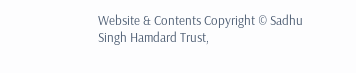Website & Contents Copyright © Sadhu Singh Hamdard Trust,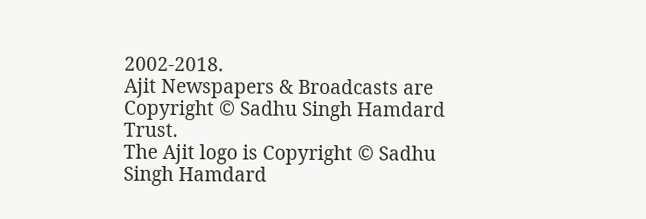2002-2018.
Ajit Newspapers & Broadcasts are Copyright © Sadhu Singh Hamdard Trust.
The Ajit logo is Copyright © Sadhu Singh Hamdard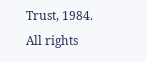Trust, 1984.
All rights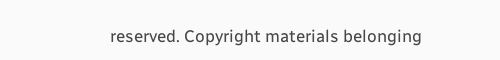reserved. Copyright materials belonging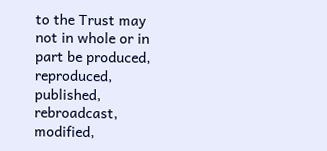to the Trust may not in whole or in part be produced, reproduced, published, rebroadcast, modified,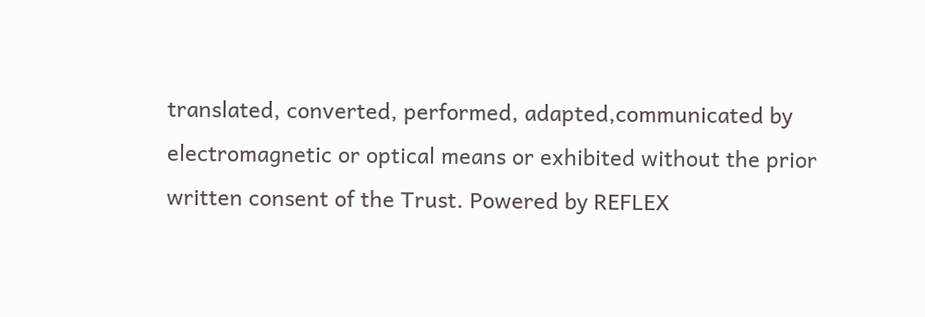translated, converted, performed, adapted,communicated by electromagnetic or optical means or exhibited without the prior written consent of the Trust. Powered by REFLEX